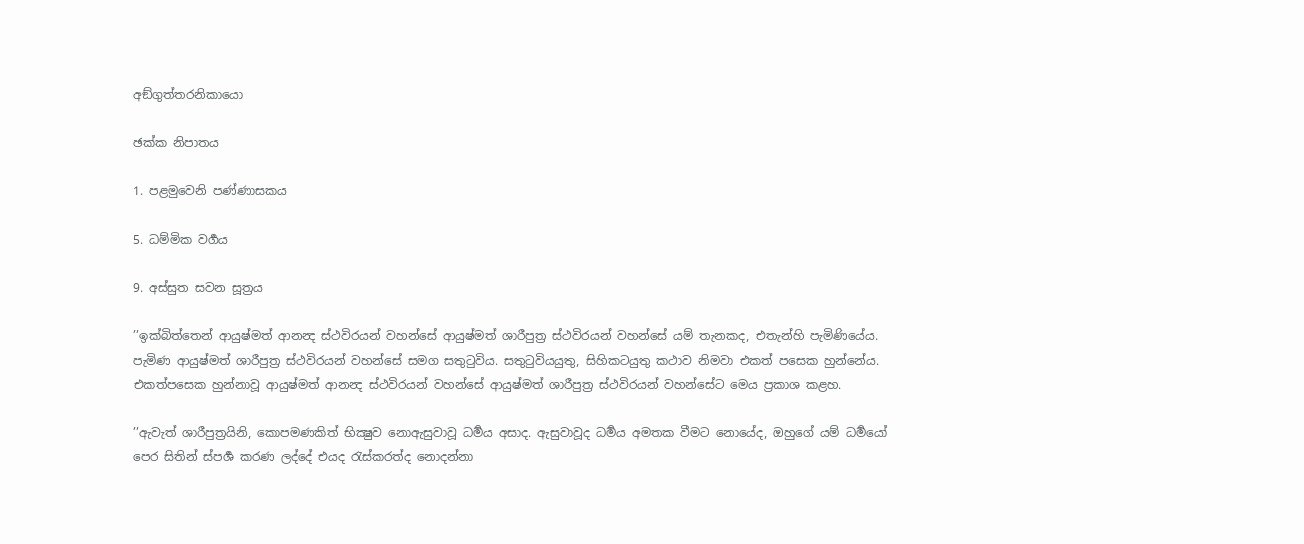අඞ්ගුත්තරනිකායො

ඡක්ක නිපාතය

1. පළමුවෙනි පණ්ණාසකය

5. ධම්මික වර්‍ගය

9. අස්සුත සවන සූත්‍රය

’’ඉක්බිත්තෙන් ආයුෂ්මත් ආනන්‍ද ස්ථවිරයන් වහන්සේ ආයුෂ්මත් ශාරීපුත්‍ර ස්ථවිරයන් වහන්සේ යම් තැනකද, එතැන්හි පැමිණියේය. පැමිණ ආයුෂ්මත් ශාරීපුත්‍ර ස්ථවිරයන් වහන්සේ සමග සතුටුවිය. සතුටුවියයුතු, සිහිකටයුතු කථාව නිමවා එකත් පසෙක හුන්නේය. එකත්පසෙක හුන්නාවූ ආයුෂ්මත් ආනන්‍ද ස්ථවිරයන් වහන්සේ ආයුෂ්මත් ශාරීපුත්‍ර ස්ථවිරයන් වහන්සේට මෙය ප්‍රකාශ කළහ.

’’ඇවැත් ශාරීපුත්‍රයිනි, කොපමණකිත් භික්‍ෂුව නොඇසුවාවූ ධර්‍මය අසාද. ඇසුවාවූද ධර්‍මය අමතක වීමට නොයේද, ඔහුගේ යම් ධර්‍මයෝ පෙර සිතින් ස්පර්‍ශ කරණ ලද්දේ එයද රැස්කරත්ද නොදන්නා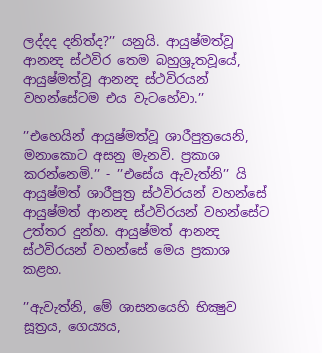ලද්දද දනිත්ද?’’ යනුයි. ආයුෂ්මත්වූ ආනන්‍ද ස්ථවිර තෙම බහුශ්‍රුතවූයේ, ආයුෂ්මත්වූ ආනන්‍ද ස්ථවිරයන් වහන්සේටම එය වැටහේවා.’’

’’එහෙයින් ආයුෂ්මත්වූ ශාරීපුත්‍රයෙනි, මනාකොට අසනු මැනවි. ප්‍රකාශ කරන්නෙමි.’’ - ’’එසේය ඇවැත්නි’’ යි ආයුෂ්මත් ශාරීපුත්‍ර ස්ථවිරයන් වහන්සේ ආයුෂ්මත් ආනන්‍ද ස්ථවිරයන් වහන්සේට උත්තර දුන්හ. ආයුෂ්මත් ආනන්‍ද ස්ථවිරයන් වහන්සේ මෙය ප්‍රකාශ කළහ.

’’ඇවැත්නි, මේ ශාසනයෙහි භික්‍ෂුව සූත්‍රය, ගෙය්‍යය,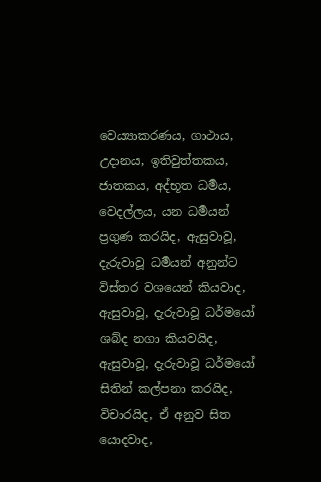වෙය්‍යාකරණය, ගාථාය, උදානය, ඉතිවුත්තකය, ජාතකය, අද්භූත ධර්‍මය, වෙදල්ලය, යන ධර්‍මයන් ප්‍රගුණ කරයිද, ඇසුවාවූ, දැරුවාවූ ධර්‍මයන් අනුන්ට විස්තර වශයෙන් කියවාද, ඇසුවාවූ, දැරුවාවූ ධර්මයෝ ශබ්ද නගා කියවයිද, ඇසුවාවූ, දැරුවාවූ ධර්මයෝ සිතින් කල්පනා කරයිද, විචාරයිද, ඒ අනුව සිත යොදවාද,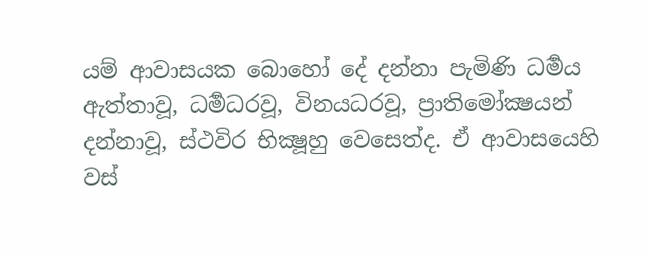යම් ආවාසයක බොහෝ දේ දන්නා පැමිණි ධර්‍මය ඇත්තාවූ, ධර්‍මධරවූ, විනයධරවූ, ප්‍රාතිමෝක්‍ෂයන් දන්නාවූ, ස්ථවිර භික්‍ෂූහු වෙසෙත්ද. ඒ ආවාසයෙහි වස්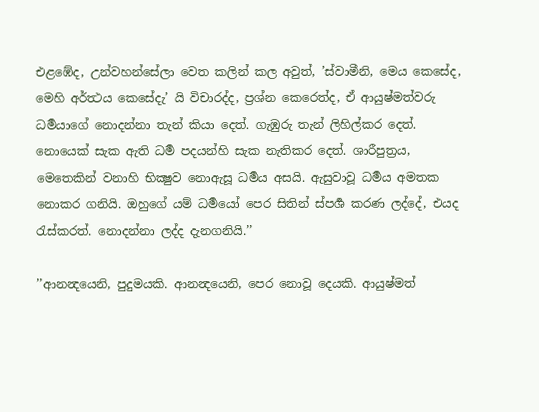එළඹේද, උන්වහන්සේලා වෙත කලින් කල අවුත්, ’ස්වාමීනි, මෙය කෙසේද, මෙහි අර්ත්‍ථය කෙසේදැ’ යි විචාරද්ද, ප්‍රශ්න කෙරෙත්ද, ඒ ආයුෂ්මත්වරු ධර්‍මයාගේ නොදන්නා තැන් කියා දෙත්. ගැඹුරු තැන් ලිහිල්කර දෙත්. නොයෙක් සැක ඇති ධර්‍ම පදයන්හි සැක නැතිකර දෙත්. ශාරීපුත්‍රය, මෙතෙකින් වනාහි භික්‍ෂුව නොඇසූ ධර්‍මය අසයි. ඇසුවාවූ ධර්‍මය අමතක නොකර ගනියි. ඔහුගේ යම් ධර්‍මයෝ පෙර සිතින් ස්පර්‍ශ කරණ ලද්දේ, එයද රැස්කරත්. නොදන්නා ලද්ද දැනගනියි.’’

’’ආනන්‍දයෙනි, පුදුමයකි. ආනන්‍දයෙනි, පෙර නොවූ දෙයකි. ආයුෂ්මත්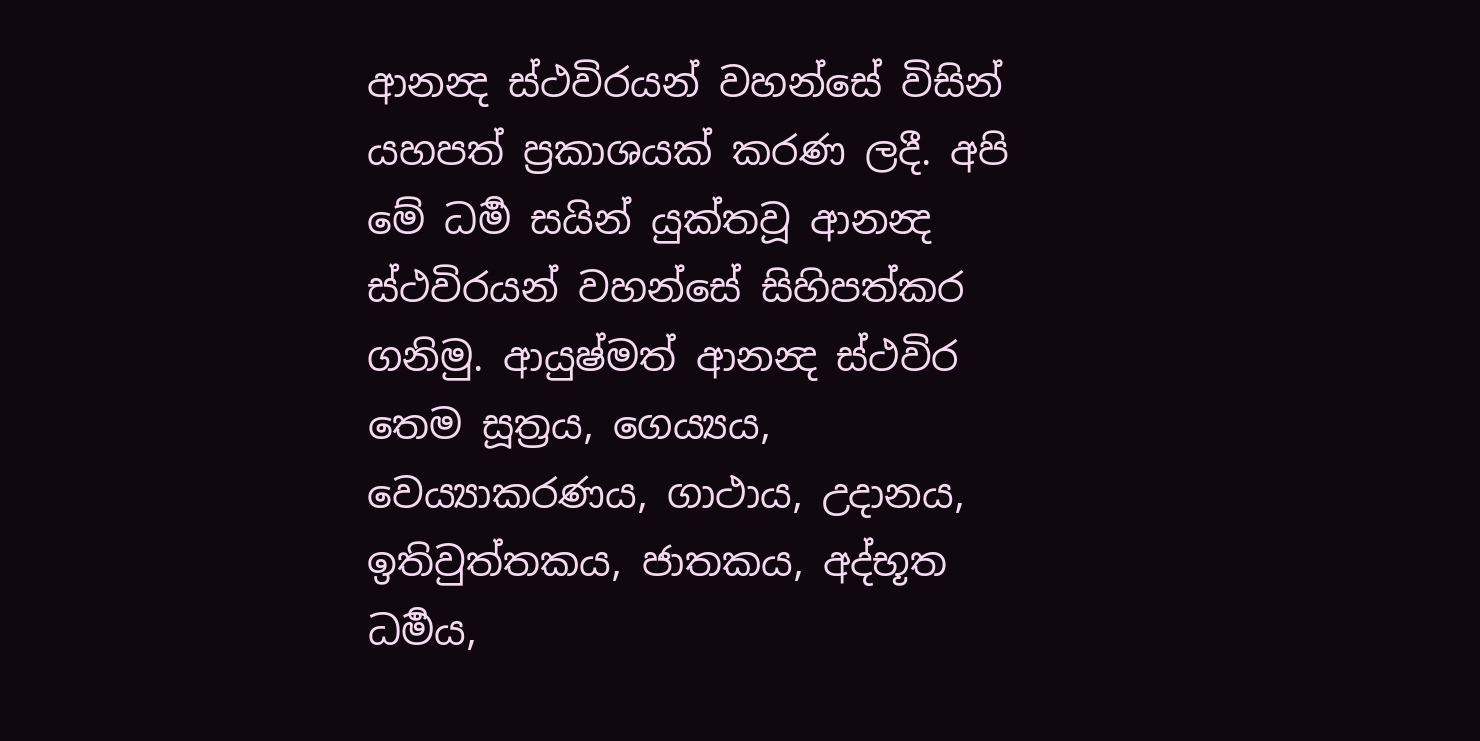ආනන්‍ද ස්ථවිරයන් වහන්සේ විසින් යහපත් ප්‍රකාශයක් කරණ ලදී. අපි මේ ධර්‍ම සයින් යුක්තවූ ආනන්‍ද ස්ථවිරයන් වහන්සේ සිහිපත්කර ගනිමු. ආයුෂ්මත් ආනන්‍ද ස්ථවිර තෙම සූත්‍රය, ගෙය්‍යය, වෙය්‍යාකරණය, ගාථාය, උදානය, ඉතිවුත්තකය, ජාතකය, අද්භූත ධර්‍මය,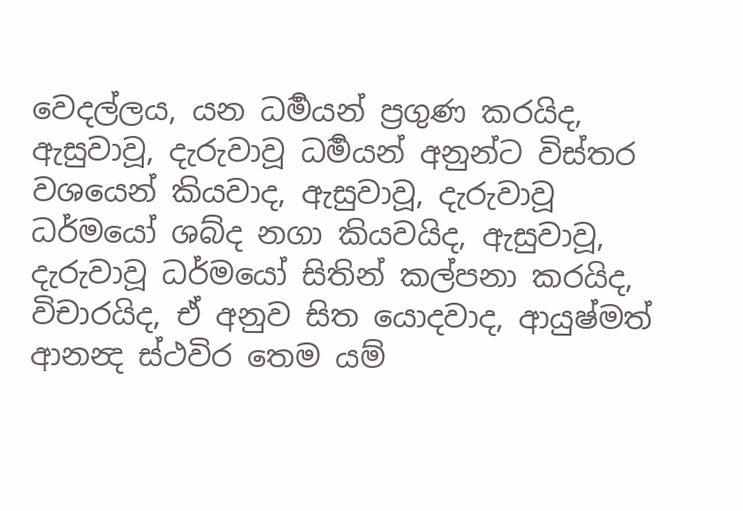වෙදල්ලය, යන ධර්‍මයන් ප්‍රගුණ කරයිද, ඇසුවාවූ, දැරුවාවූ ධර්‍මයන් අනුන්ට විස්තර වශයෙන් කියවාද, ඇසුවාවූ, දැරුවාවූ ධර්මයෝ ශබ්ද නගා කියවයිද, ඇසුවාවූ, දැරුවාවූ ධර්මයෝ සිතින් කල්පනා කරයිද, විචාරයිද, ඒ අනුව සිත යොදවාද, ආයුෂ්මත් ආනන්‍ද ස්ථවිර තෙම යම්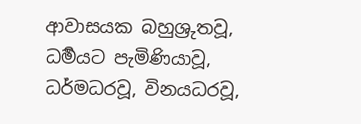ආවාසයක බහුශ්‍රුතවූ, ධර්‍මයට පැමිණියාවූ, ධර්මධරවූ, විනයධරවූ,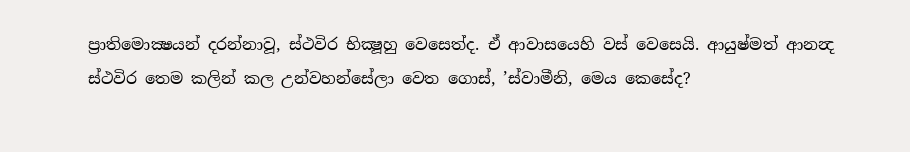ප්‍රාතිමොක්‍ෂයන් දරන්නාවූ, ස්ථවිර භික්‍ෂූහු වෙසෙත්ද. ඒ ආවාසයෙහි වස් වෙසෙයි. ආයුෂ්මත් ආනන්‍ද ස්ථවිර තෙම කලින් කල උන්වහන්සේලා වෙත ගොස්, ’ස්වාමීනි, මෙය කෙසේද?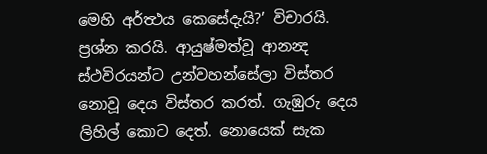මෙහි අර්ත්‍ථය කෙසේදැයි?’ විචාරයි. ප්‍රශ්න කරයි. ආයුෂ්මත්වූ ආනන්‍ද ස්ථවිරයන්ට උන්වහන්සේලා විස්තර නොවූ දෙය විස්තර කරත්. ගැඹුරු දෙය ලිහිල් කොට දෙත්. නොයෙක් සැක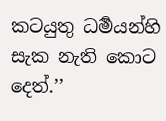කටයුතු ධර්‍මයන්හි සැක නැති කොට දෙත්.’’